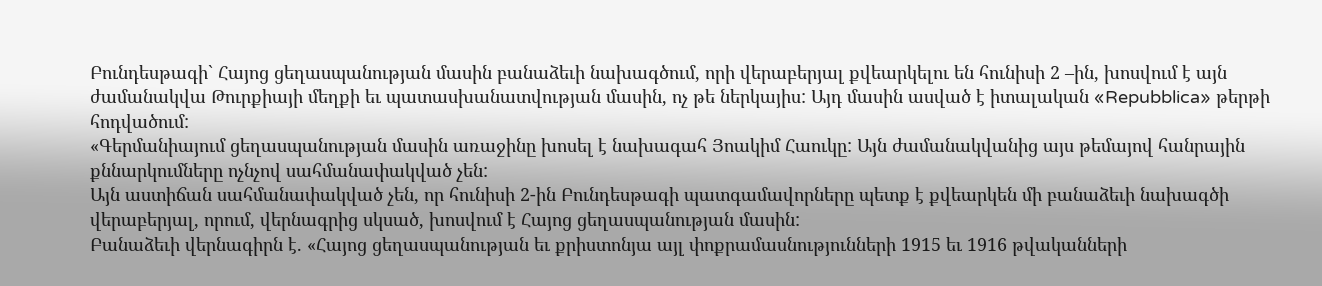Բունդեսթագի` Հայոց ցեղասպանության մասին բանաձեւի նախագծում, որի վերաբերյալ քվեարկելու են հունիսի 2 –ին, խոսվում է այն ժամանակվա Թուրքիայի մեղքի եւ պատասխանատվության մասին, ոչ թե ներկայիս: Այդ մասին ասված է իտալական «Repubblica» թերթի հոդվածում:
«Գերմանիայում ցեղասպանության մասին առաջինը խոսել է նախագահ Յոակիմ Հաուկը: Այն ժամանակվանից այս թեմայով հանրային քննարկումները ոչնչով սահմանափակված չեն:
Այն աստիճան սահմանափակված չեն, որ հունիսի 2-ին Բունդեսթագի պատգամավորները պետք է քվեարկեն մի բանաձեւի նախագծի վերաբերյալ, որում, վերնագրից սկսած, խոսվում է Հայոց ցեղասպանության մասին:
Բանաձեւի վերնագիրն է. «Հայոց ցեղասպանության եւ քրիստոնյա այլ փոքրամասնությունների 1915 եւ 1916 թվականների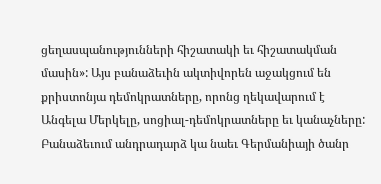ցեղասպանությունների հիշատակի եւ հիշատակման մասին»: Այս բանաձեւին ակտիվորեն աջակցում են քրիստոնյա դեմոկրատները, որոնց ղեկավարում է Անգելա Մերկելը, սոցիալ-դեմոկրատները եւ կանաչները:
Բանաձեւում անդրադարձ կա նաեւ Գերմանիայի ծանր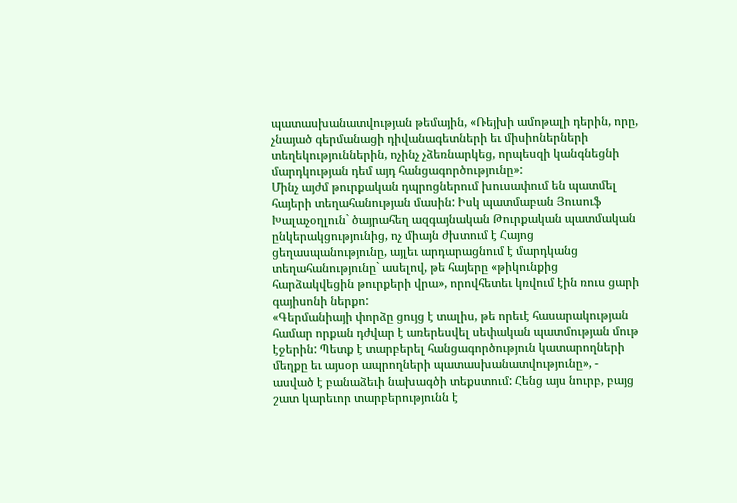պատասխանատվության թեմային, «Ռեյխի ամոթալի դերին, որը, չնայած գերմանացի դիվանագետների եւ միսիոներների տեղեկություններին, ոչինչ չձեռնարկեց, որպեսզի կանգնեցնի մարդկության դեմ այդ հանցագործությունը»:
Մինչ այժմ թուրքական դպրոցներում խուսափում են պատմել հայերի տեղահանության մասին: Իսկ պատմաբան Յուսուֆ Խալաչօղլուն` ծայրահեղ ազգայնական Թուրքական պատմական ընկերակցությունից, ոչ միայն ժխտում է Հայոց ցեղասպանությունը, այլեւ արդարացնում է մարդկանց տեղահանությունը` ասելով, թե հայերը «թիկունքից հարձակվեցին թուրքերի վրա», որովհետեւ կռվում էին ռուս ցարի գայիսոնի ներքո:
«Գերմանիայի փորձը ցույց է տալիս, թե որեւէ հասարակության համար որքան դժվար է առերեսվել սեփական պատմության մութ էջերին: Պետք է տարբերել հանցագործություն կատարողների մեղքը եւ այսօր ապրողների պատասխանատվությունը», - ասված է բանաձեւի նախագծի տեքստում: Հենց այս նուրբ, բայց շատ կարեւոր տարբերությունն է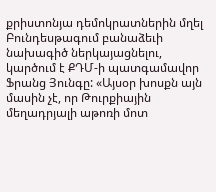քրիստոնյա դեմոկրատներին մղել Բունդեսթագում բանաձեւի նախագիծ ներկայացնելու, կարծում է ՔԴՄ-ի պատգամավոր Ֆրանց Յունգը: «Այսօր խոսքն այն մասին չէ, որ Թուրքիային մեղադրյալի աթոռի մոտ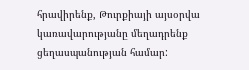հրավիրենք, Թուրքիայի այսօրվա կառավարությանը մեղադրենք ցեղասպանության համար: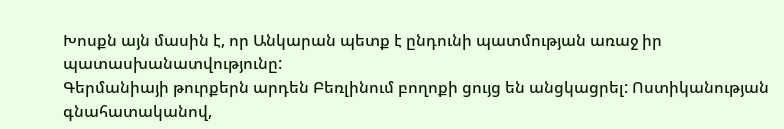Խոսքն այն մասին է, որ Անկարան պետք է ընդունի պատմության առաջ իր պատասխանատվությունը:
Գերմանիայի թուրքերն արդեն Բեռլինում բողոքի ցույց են անցկացրել: Ոստիկանության գնահատականով,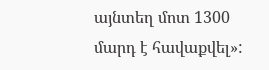այնտեղ մոտ 1300 մարդ է հավաքվել»: